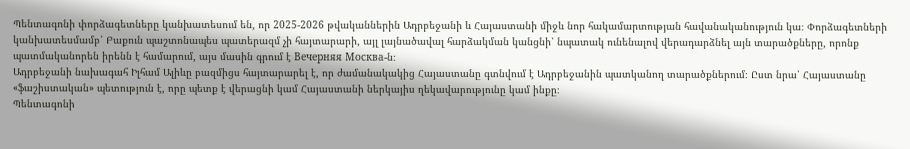Պենտագոնի փորձագետները կանխատեսում են, որ 2025-2026 թվականներին Ադրբեջանի և Հայաստանի միջև նոր հակամարտության հավանականություն կա։ Փորձագետների կանխատեսմամբ՝ Բաքուն պաշտոնապես պատերազմ չի հայտարարի, այլ լայնածավալ հարձակման կանցնի՝ նպատակ ունենալով վերադարձնել այն տարածքները, որոնք պատմականորեն իրենն է համարում, այս մասին գրում է Вечерняя Москва-ն։
Ադրբեջանի նախագահ Իլհամ Ալիևը բազմիցս հայտարարել է, որ ժամանակակից Հայաստանը գտնվում է Ադրբեջանին պատկանող տարածքներում։ Ըստ նրա՝ Հայաստանը «ֆաշիստական» պետություն է, որը պետք է վերացնի կամ Հայաստանի ներկայիս ղեկավարությունը կամ ինքը։
Պենտագոնի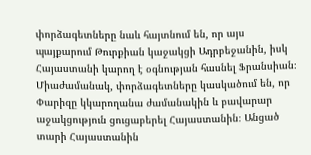փորձագետները նաև հայտնում են, որ այս պայքարում Թուրքիան կաջակցի Ադրբեջանին, իսկ Հայաստանի կարող է օգնության հասնել Ֆրանսիան։ Միաժամանակ, փորձագետները կասկածում են, որ Փարիզը կկարողանա ժամանակին և բավարար աջակցություն ցուցաբերել Հայաստանին։ Անցած տարի Հայաստանին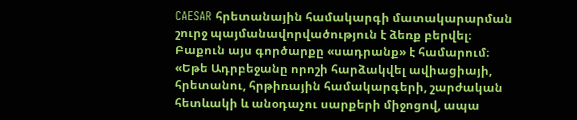CAESAR հրետանային համակարգի մատակարարման շուրջ պայմանավորվածություն է ձեռք բերվել։ Բաքուն այս գործարքը «սադրանք» է համարում։
«Եթե Ադրբեջանը որոշի հարձակվել ավիացիայի, հրետանու, հրթիռային համակարգերի, շարժական հետևակի և անօդաչու սարքերի միջոցով, ապա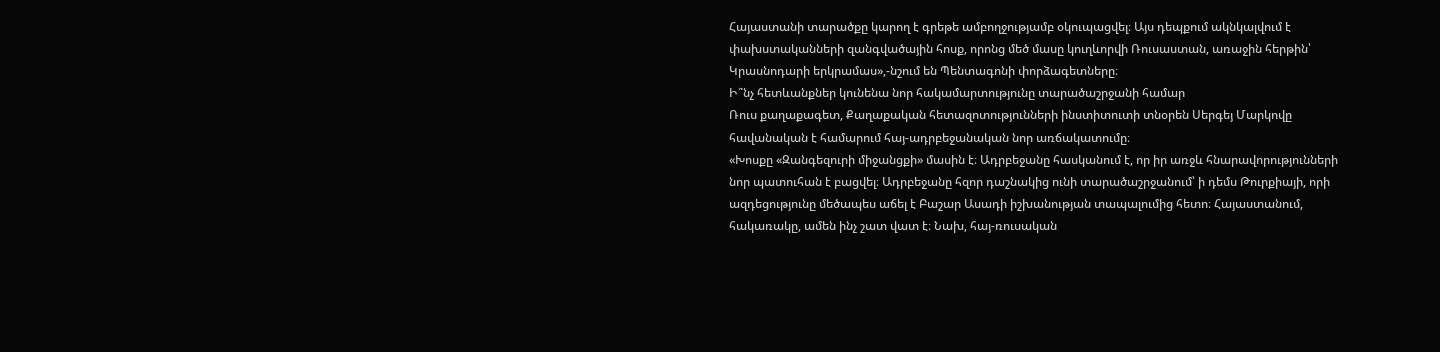Հայաստանի տարածքը կարող է գրեթե ամբողջությամբ օկուպացվել։ Այս դեպքում ակնկալվում է փախստականների զանգվածային հոսք, որոնց մեծ մասը կուղևորվի Ռուսաստան, առաջին հերթին՝ Կրասնոդարի երկրամաս»,-նշում են Պենտագոնի փորձագետները։
Ի՞նչ հետևանքներ կունենա նոր հակամարտությունը տարածաշրջանի համար
Ռուս քաղաքագետ, Քաղաքական հետազոտությունների ինստիտուտի տնօրեն Սերգեյ Մարկովը հավանական է համարում հայ-ադրբեջանական նոր առճակատումը։
«Խոսքը «Զանգեզուրի միջանցքի» մասին է։ Ադրբեջանը հասկանում է, որ իր առջև հնարավորությունների նոր պատուհան է բացվել։ Ադրբեջանը հզոր դաշնակից ունի տարածաշրջանում՝ ի դեմս Թուրքիայի, որի ազդեցությունը մեծապես աճել է Բաշար Ասադի իշխանության տապալումից հետո։ Հայաստանում, հակառակը, ամեն ինչ շատ վատ է։ Նախ, հայ-ռուսական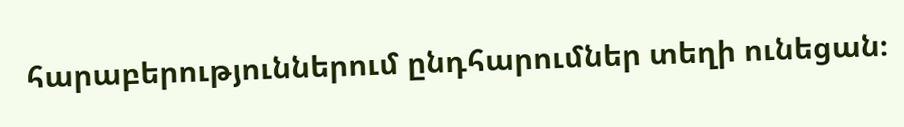հարաբերություններում ընդհարումներ տեղի ունեցան։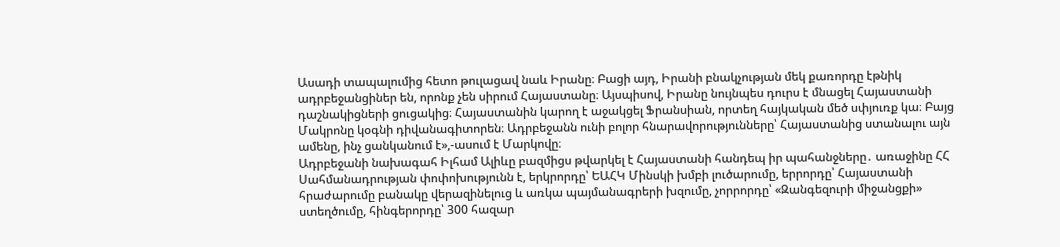Ասադի տապալումից հետո թուլացավ նաև Իրանը։ Բացի այդ, Իրանի բնակչության մեկ քառորդը էթնիկ ադրբեջանցիներ են, որոնք չեն սիրում Հայաստանը։ Այսպիսով, Իրանը նույնպես դուրս է մնացել Հայաստանի դաշնակիցների ցուցակից։ Հայաստանին կարող է աջակցել Ֆրանսիան, որտեղ հայկական մեծ սփյուռք կա։ Բայց Մակրոնը կօգնի դիվանագիտորեն։ Ադրբեջանն ունի բոլոր հնարավորությունները՝ Հայաստանից ստանալու այն ամենը, ինչ ցանկանում է»,-ասում է Մարկովը։
Ադրբեջանի նախագահ Իլհամ Ալիևը բազմիցս թվարկել է Հայաստանի հանդեպ իր պահանջները․ առաջինը ՀՀ Սահմանադրության փոփոխությունն է, երկրորդը՝ ԵԱՀԿ Մինսկի խմբի լուծարումը, երրորդը՝ Հայաստանի հրաժարումը բանակը վերազինելուց և առկա պայմանագրերի խզումը, չորրորդը՝ «Զանգեզուրի միջանցքի» ստեղծումը, հինգերորդը՝ 300 հազար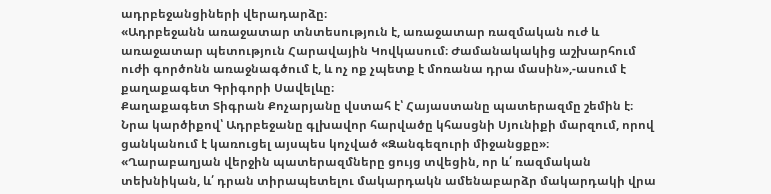ադրբեջանցիների վերադարձը։
«Ադրբեջանն առաջատար տնտեսություն է, առաջատար ռազմական ուժ և առաջատար պետություն Հարավային Կովկասում։ Ժամանակակից աշխարհում ուժի գործոնն առաջնագծում է, և ոչ ոք չպետք է մոռանա դրա մասին»,-ասում է քաղաքագետ Գրիգորի Սավելևը։
Քաղաքագետ Տիգրան Քոչարյանը վստահ է՝ Հայաստանը պատերազմը շեմին է։ Նրա կարծիքով՝ Ադրբեջանը գլխավոր հարվածը կհասցնի Սյունիքի մարզում, որով ցանկանում է կառուցել այսպես կոչված «Զանգեզուրի միջանցքը»։
«Ղարաբաղյան վերջին պատերազմները ցույց տվեցին, որ և՛ ռազմական տեխնիկան, և՛ դրան տիրապետելու մակարդակն ամենաբարձր մակարդակի վրա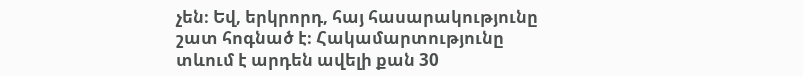չեն։ Եվ, երկրորդ, հայ հասարակությունը շատ հոգնած է։ Հակամարտությունը տևում է արդեն ավելի քան 30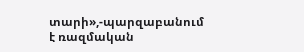տարի»,-պարզաբանում է ռազմական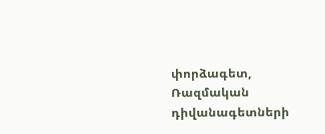փորձագետ, Ռազմական դիվանագետների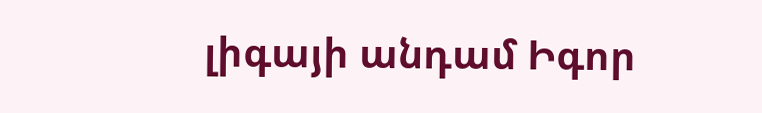լիգայի անդամ Իգոր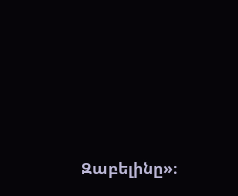Զաբելինը»։